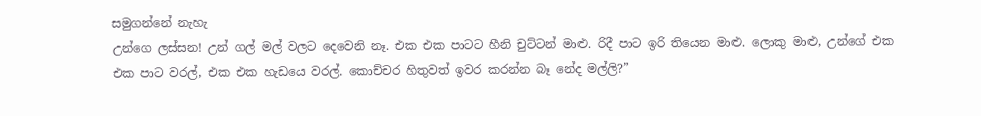සමුගන්නේ නැහැ
උන්ගෙ ලස්සන! උන් ගල් මල් වලට දෙවෙනි නෑ. එක එක පාටට හීනි චුට්ටන් මාළු. රිදී පාට ඉරි තියෙන මාළු. ලොකු මාළු, උන්ගේ එක එක පාට වරල්, එක එක හැඩයෙ වරල්. කොච්චර හිතුවත් ඉවර කරන්න බෑ නේද මල්ලි?”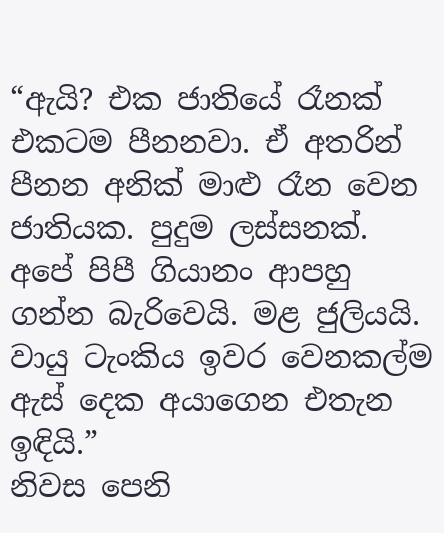“ඇයි? එක ජාතියේ රෑනක් එකටම පීනනවා. ඒ අතරින් පීනන අනික් මාළු රෑන වෙන ජාතියක. පුදුම ලස්සනක්. අපේ පිපී ගියානං ආපහු ගන්න බැරිවෙයි. මළ ජුලියයි. වායු ටැංකිය ඉවර වෙනකල්ම ඇස් දෙක අයාගෙන එතැන ඉඳියි.”
නිවස පෙනි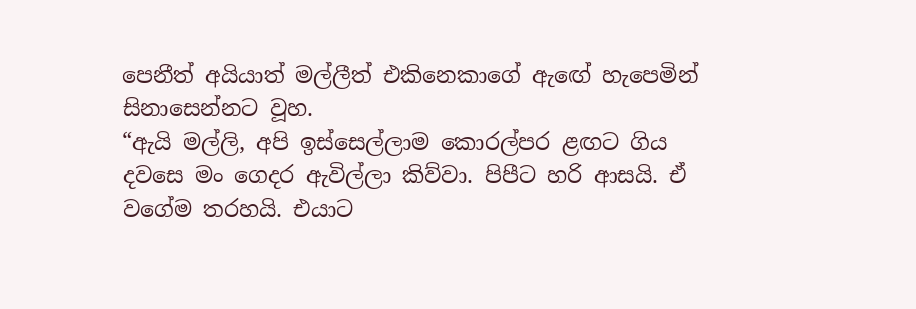පෙනීත් අයියාත් මල්ලීත් එකිනෙකාගේ ඇඟේ හැපෙමින් සිනාසෙන්නට වූහ.
“ඇයි මල්ලි, අපි ඉස්සෙල්ලාම කොරල්පර ළඟට ගිය දවසෙ මං ගෙදර ඇවිල්ලා කිව්වා. පිපීට හරි ආසයි. ඒ වගේම තරහයි. එයාට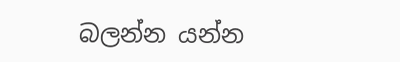බලන්න යන්න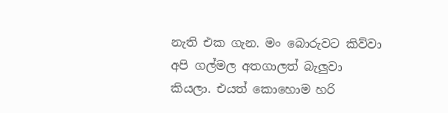නැති එක ගැන. මං බොරුවට කිව්වා අපි ගල්මල අතගාලත් බැලුවා කියලා. එයත් කොහොම හරි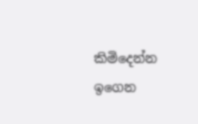කිමිදෙන්න ඉගෙන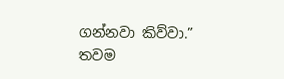ගන්නවා කිව්වා.”
තවම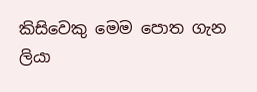කිසිවෙකු මෙම පොත ගැන ලියා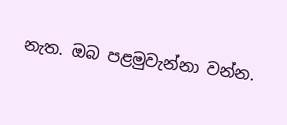නැත. ඔබ පළමුවැන්නා වන්න.